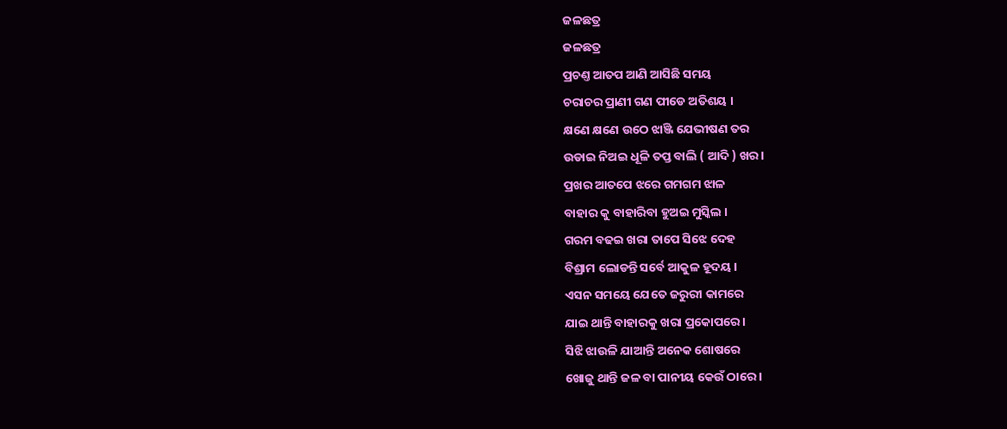ଜଳଛତ୍ର
ଜଳଛତ୍ର
ପ୍ରଚଣ୍ତ ଆତପ ଆଣି ଆସିଛି ସମୟ
ଚରାଚର ପ୍ରାଣୀ ଗଣ ପୀଡେ ଅତିଶୟ ।
କ୍ଷଣେ କ୍ଷଣେ ଉଠେ ଝାଞ୍ଜି ଯେଭୀଷଣ ତର
ଉଡାଇ ନିଅଇ ଧୂଳି ତପ୍ତ ବାଲି ( ଆଦି ) ଖର ।
ପ୍ରଖର ଆତପେ ଝରେ ଗମଗମ ଝାଳ
ବାହାର କୁ ବାହାରିବା ହୁଅଇ ମୁସ୍କିଲ ।
ଗରମ ବଢଇ ଖରା ତାପେ ସିଝେ ଦେହ
ବିଶ୍ରାମ ଲୋଡନ୍ତି ସର୍ବେ ଆକୁଳ ହୂଦୟ ।
ଏସନ ସମୟେ ଯେତେ ଜରୁରୀ କାମରେ
ଯାଇ ଥାନ୍ତି ବାହାରକୁ ଖରା ପ୍ରକୋପରେ ।
ସିଝି ଝାଉଳି ଯାଆନ୍ତି ଅନେକ ଶୋଷରେ
ଖୋଜୁ ଥାନ୍ତି ଜଳ ବା ପାନୀୟ କେଉଁ ଠାରେ ।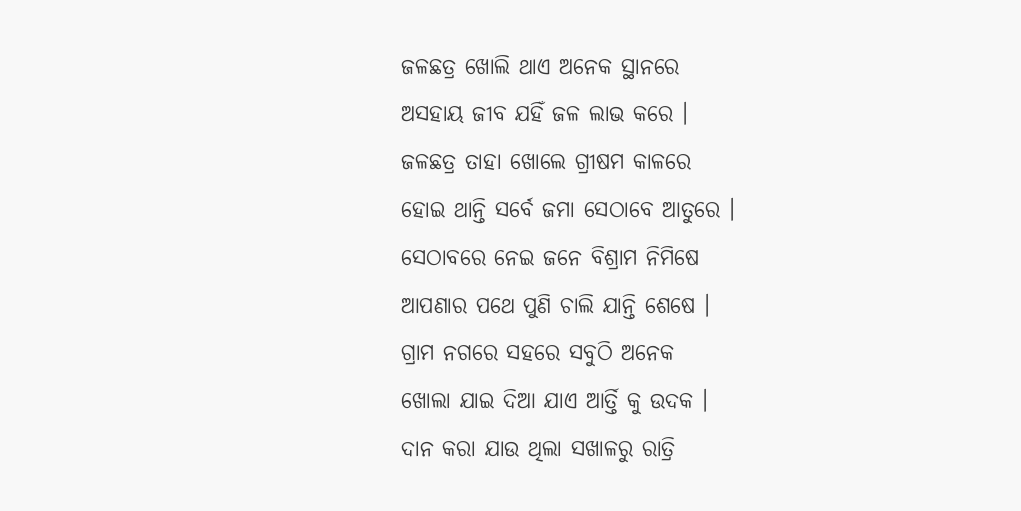ଜଳଛତ୍ର ଖୋଲି ଥାଏ ଅନେକ ସ୍ଥାନରେ
ଅସହାୟ ଜୀବ ଯହିଁ ଜଳ ଲାଭ କରେ ।
ଜଳଛତ୍ର ତାହା ଖୋଲେ ଗ୍ରୀଷମ କାଳରେ
ହୋଇ ଥାନ୍ତି ସର୍ବେ ଜମା ସେଠାବେ ଆତୁରେ ।
ସେଠାବରେ ନେଇ ଜନେ ବିଶ୍ରାମ ନିମିଷେ
ଆପଣାର ପଥେ ପୁଣି ଚାଲି ଯାନ୍ତି ଶେଷେ ।
ଗ୍ରାମ ନଗରେ ସହରେ ସବୁଠି ଅନେକ
ଖୋଲା ଯାଇ ଦିଆ ଯାଏ ଆର୍ତ୍ତି କୁ ଉଦକ ।
ଦାନ କରା ଯାଉ ଥିଲା ସଖାଳରୁ ରାତ୍ରି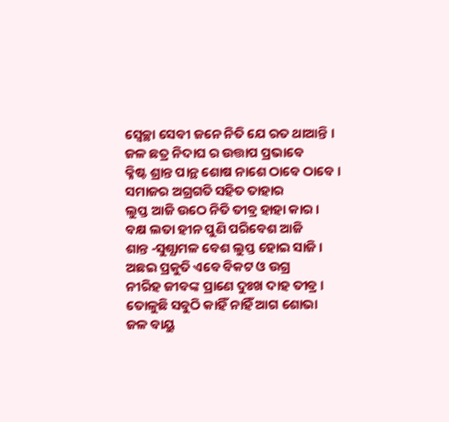ସ୍ବେଚ୍ଛା ସେବୀ ଜନେ ନିତି ଯେ ରତ ଥାଆନ୍ତି ।
ଜଳ ଛତ୍ର ନିଦାଘ ର ଉତ୍ତାପ ପ୍ରଭାବେ
କ୍ଳିଷ୍ଟ ଶ୍ରାନ୍ତ ପାନ୍ଥ ଶୋଷ ନାଶେ ଠାବେ ଠାବେ ।
ସମାଜର ଅଗ୍ରଗତି ସହିତ ତାହାର
ଲୁପ୍ତ ଆଜି ଉଠେ ନିତି ତୀବ୍ର ହାହା କାର ।
ବକ୍ଷ ଲତା ହୀନ ପୁଣି ପରିବେଶ ଆଜି
ଶାନ୍ତ ‐ସୁଶ୍ଯାମଳ ବେଶ ଲୁପ୍ତ ହୋଇ ସାଜି ।
ଅଛଇ ପ୍ରକୁତି ଏବେ ବିକଟ ଓ ଉଗ୍ର
ନୀରିହ ଜୀବଙ୍କ ପ୍ରାଣେ ଦୁଃଖ ଦାହ ତୀବ୍ର ।
ତୋଳୁଛି ସବୁଠି କାହିଁ ନାହିଁ ଆଗ ଶୋଭା
ଜଳ ବାୟୁ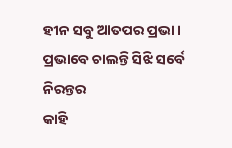ହୀନ ସବୁ ଆତପର ପ୍ରଭା ।
ପ୍ରଭାବେ ଚାଲନ୍ତି ସିଝି ସର୍ବେ ନିରନ୍ତର
କାହି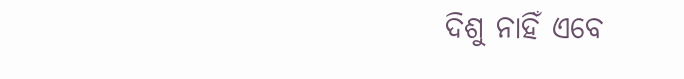ଦିଶୁ ନାହିଁ ଏବେ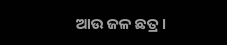ଆଉ ଜଳ ଛତ୍ର ।